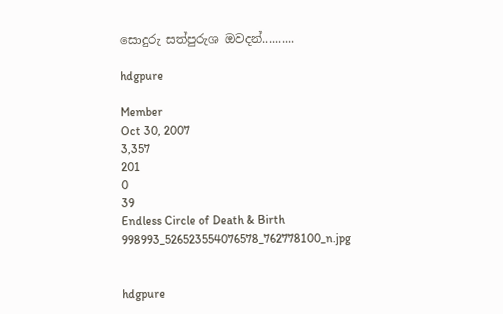සොදුරු සත්පුරුශ ඔවදන්..........

hdgpure

Member
Oct 30, 2007
3,357
201
0
39
Endless Circle of Death & Birth
998993_526523554076578_762778100_n.jpg


hdgpure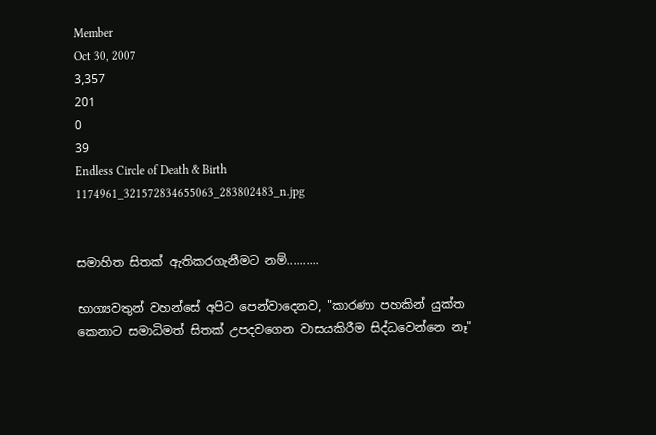Member
Oct 30, 2007
3,357
201
0
39
Endless Circle of Death & Birth
1174961_321572834655063_283802483_n.jpg


සමාහිත සිතක් ඇතිකරගැනීමට නම්..........

භාග්‍යවතුන් වහන්සේ අපිට පෙන්වාදෙනව, "කාරණා පහකින් යුක්ත කෙනාට සමාධිමත් සිතක් උපදවගෙන වාසයකිරීම සිද්ධවෙන්නෙ නෑ"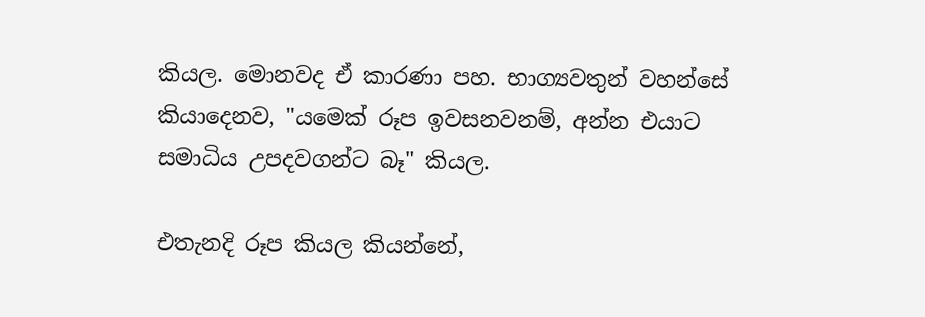කියල. මොනවද ඒ කාරණා පහ. භාග්‍යවතුන් වහන්සේ කියාදෙනව, "යමෙක් රූප ඉවසනවනම්, අන්න එයාට සමාධිය උපදවගන්ට බෑ" කියල.

එතැනදි රූප කියල කියන්නේ,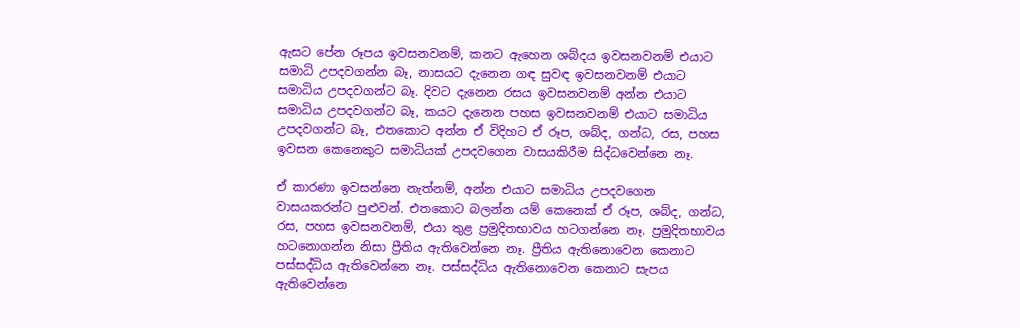ඇසට පේන රූපය ඉවසනවනම්, කනට ඇහෙන ශබ්දය ඉවසනවනම් එයාට සමාධි උපදවගන්න බෑ, නාසයට දැනෙන ගඳ සුවඳ ඉවසනවනම් එයාට සමාධිය උපදවගන්ට බෑ. දිවට දැනෙන රසය ඉවසනවනම් අන්න එයාට සමාධිය උපදවගන්ට බෑ, කයට දැනෙන පහස ඉවසනවනම් එයාට සමාධිය උපදවගන්ට බෑ, එතකොට අන්න ඒ විදිහට ඒ රූප, ශබ්ද, ගන්ධ, රස, පහස ඉවසන කෙනෙකුට සමාධියක් උපදවගෙන වාසයකිරීම සිද්ධවෙන්නෙ නෑ.

ඒ කාරණා ඉවසන්නෙ නැත්නම්, අන්න එයාට සමාධිය උපදවගෙන වාසයකරන්ට පුළුවන්. එතකොට බලන්න යම් කෙනෙක් ඒ රූප, ශබ්ද, ගන්ධ, රස, පහස ඉවසනවනම්, එයා තුළ ප්‍රමුදිතභාවය හටගන්නෙ නෑ. ප්‍රමුදිතභාවය හටනොගන්න නිසා ප්‍රීතිය ඇතිවෙන්නෙ නෑ. ප්‍රීතිය ඇතිනොවෙන කෙනාට පස්සද්ධිය ඇතිවෙන්නෙ නෑ. පස්සද්ධිය ඇතිනොවෙන කෙනාට සැපය ඇතිවෙන්නෙ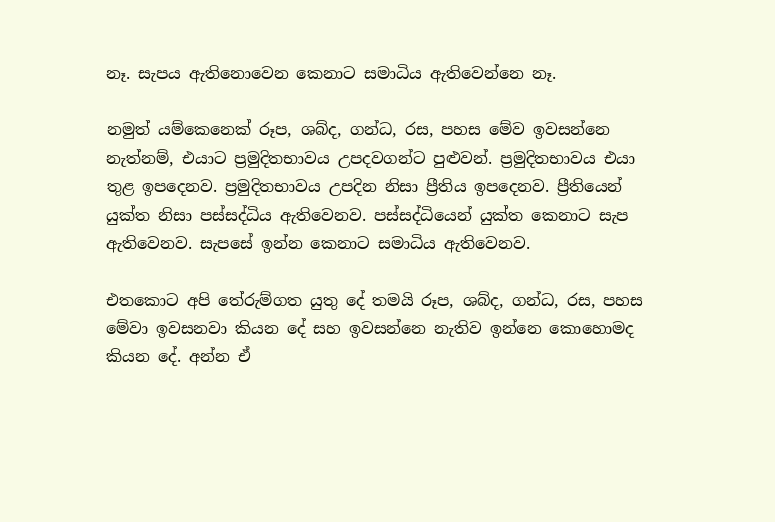නෑ. සැපය ඇතිනොවෙන කෙනාට සමාධිය ඇතිවෙන්නෙ නෑ.

නමුත් යම්කෙනෙක් රූප, ශබ්ද, ගන්ධ, රස, පහස මේව ඉවසන්නෙ නැත්නම්, එයාට ප්‍රමුදිතභාවය උපදවගන්ට පුළුවන්. ප්‍රමුදිතභාවය එයා තුළ ඉපදෙනව. ප්‍රමුදිතභාවය උපදින නිසා ප්‍රීතිය ඉපදෙනව. ප්‍රීතියෙන් යුක්ත නිසා පස්සද්ධිය ඇතිවෙනව. පස්සද්ධියෙන් යුක්ත කෙනාට සැප ඇතිවෙනව. සැපසේ ඉන්න කෙනාට සමාධිය ඇතිවෙනව.

එතකොට අපි තේරුම්ගත යුතු දේ තමයි රූප, ශබ්ද, ගන්ධ, රස, පහස මේවා ඉවසනවා කියන දේ සහ ඉවසන්නෙ නැතිව ඉන්නෙ කොහොමද කියන දේ. අන්න ඒ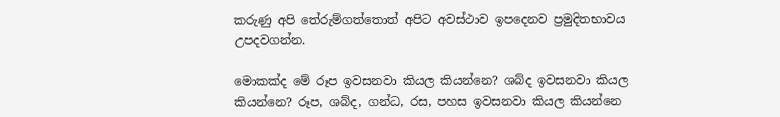කරුණු අපි තේරුම්ගත්තොත් අපිට අවස්ථාව ඉපදෙනව ප්‍රමුදිතභාවය උපදවගන්න.

මොකක්ද මේ රූප ඉවසනවා කියල කියන්නෙ? ශබ්ද ඉවසනවා කියල කියන්නෙ? රූප, ශබ්ද, ගන්ධ, රස, පහස ඉවසනවා කියල කියන්නෙ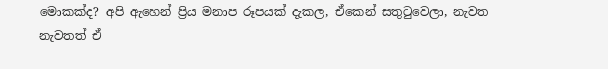මොකක්ද? අපි ඇහෙන් ප්‍රිය මනාප රූපයක් දැකල, ඒකෙන් සතුටුවෙලා, නැවත නැවතත් ඒ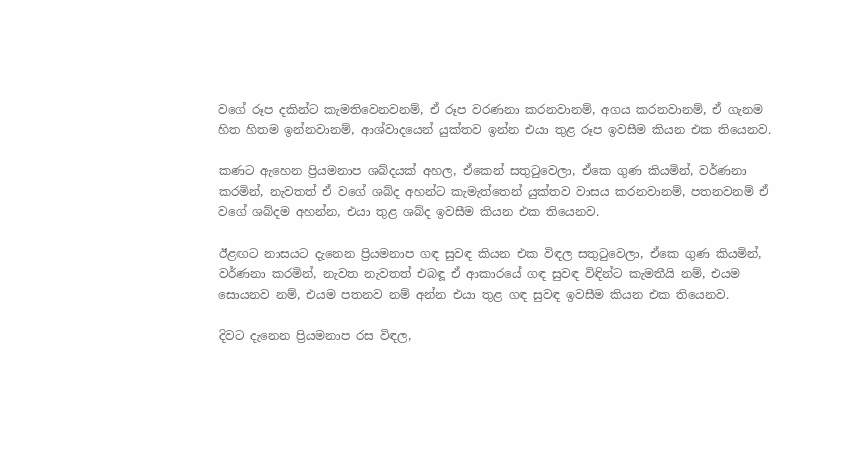වගේ රූප දකින්ට කැමතිවෙනවනම්, ඒ රූප වරණනා කරනවානම්, අගය කරනවානම්, ඒ ගැනම හිත හිතම ඉන්නවානම්, ආශ්වාදයෙන් යුක්තව ඉන්න එයා තුළ රූප ඉවසීම කියන එක තියෙනව.

කණට ඇහෙන ප්‍රියමනාප ශබ්දයක් අහල, ඒකෙන් සතුටුවෙලා, ඒකෙ ගුණ කියමින්, වර්ණනා කරමින්, නැවතත් ඒ වගේ ශබ්ද අහන්ට කැමැත්තෙන් යුක්තව වාසය කරනවානම්, පතනවනම් ඒ වගේ ශබ්දම අහන්න, එයා තුළ ශබ්ද ඉවසීම කියන එක තියෙනව.

ඊළඟට නාසයට දැනෙන ප්‍රියමනාප ගඳ සුවඳ කියන එක විඳල සතුටුවෙලා, ඒකෙ ගුණ කියමින්, වර්ණනා කරමින්, නැවත නැවතත් එබඳූ ඒ ආකාරයේ ගඳ සුවඳ විඳින්ට කැමතීයි නම්, එයම සොයනව නම්, එයම පතනව නම් අන්න එයා තුළ ගඳ සුවඳ ඉවසීම කියන එක තියෙනව.

දිවට දැනෙන ප්‍රියමනාප රස විඳල,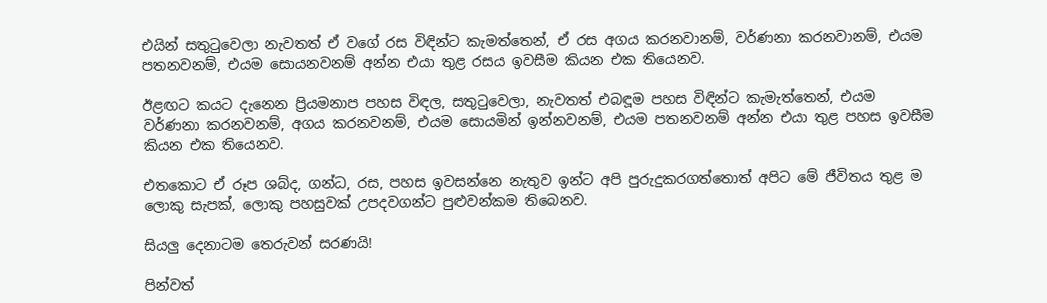එයින් සතුටුවෙලා නැවතත් ඒ වගේ රස විඳින්ට කැමත්තෙන්, ඒ රස අගය කරනවානම්, වර්ණනා කරනවානම්, එයම පතනවනම්, එයම සොයනවනම් අන්න එයා තුළ රසය ඉවසීම කියන එක තියෙනව.

ඊළඟට කයට දැනෙන ප්‍රියමනාප පහස විඳල, සතුටුවෙලා, නැවතත් එබඳූම පහස විඳින්ට කැමැත්තෙන්, එයම වර්ණනා කරනවනම්, අගය කරනවනම්, එයම සොයමින් ඉන්නවනම්, එයම පතනවනම් අන්න එයා තුළ පහස ඉවසීම කියන එක තියෙනව.

එතකොට ඒ රූප ශබ්ද, ගන්ධ, රස, පහස ඉවසන්නෙ නැතුව ඉන්ට අපි පුරුදුකරගත්තොත් අපිට මේ ජීවිතය තුළ ම ලොකු සැපක්, ලොකු පහසුවක් උපදවගන්ට පුළුවන්කම තිබෙනව.

සියලු දෙනාටම තෙරුවන් සරණයි!

පින්වත්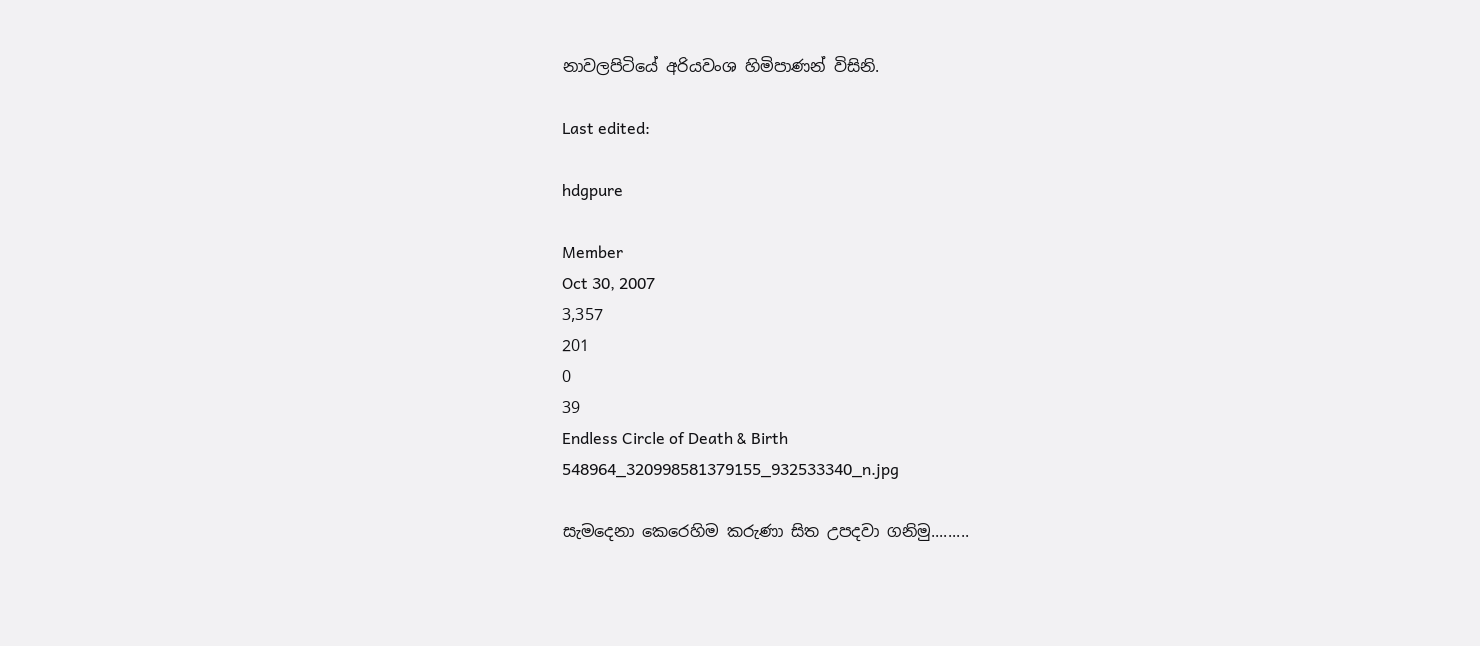නාවලපිටියේ අරියවංශ හිමිපාණන් විසිනි.

Last edited:

hdgpure

Member
Oct 30, 2007
3,357
201
0
39
Endless Circle of Death & Birth
548964_320998581379155_932533340_n.jpg

සැමදෙනා කෙරෙහිම කරුණා සිත උපදවා ගනිමු.........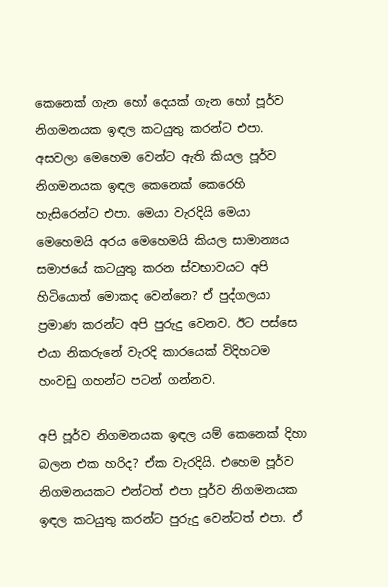කෙනෙක් ගැන හෝ දෙයක් ගැන හෝ පූර්ව නිගමනයක ඉඳල කටයුතු කරන්ට එපා. අසවලා මෙහෙම වෙන්ට ඇති කියල පූර්ව නිගමනයක ඉඳල කෙනෙක් කෙරෙහි හැසිරෙන්ට එපා. මෙයා වැරදියි මෙයා මෙහෙමයි අරය මෙහෙමයි කියල සාමාන්‍යය සමාජයේ කටයුතු කරන ස්වභාවයට අපි හිටියොත් මොකද වෙන්නෙ? ඒ පුද්ගලයා ප්‍රමාණ කරන්ට අපි පුරුදු වෙනව. ඊට පස්සෙ එයා නිකරුනේ වැරදි කාරයෙක් විදිහටම හංවඩු ගහන්ට පටන් ගන්නව.

අපි පූර්ව නිගමනයක ඉඳල යම් කෙනෙක් දිහා බලන එක හරිද? ඒක වැරදියි. එහෙම පූර්ව නිගමනයකට එන්ටත් එපා පූර්ව නිගමනයක ඉඳල කටයුතු කරන්ට පුරුදු වෙන්ටත් එපා. ඒ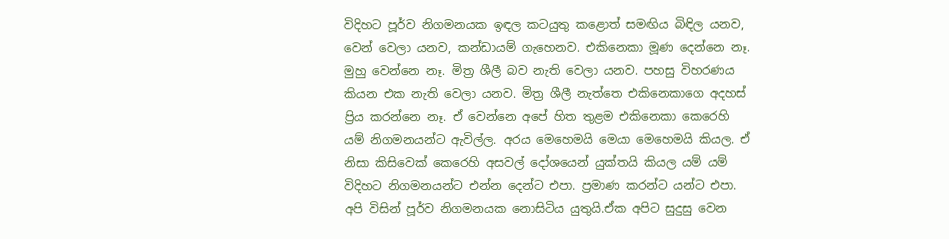විදිහට පූර්ව නිගමනයක ඉඳල කටයුතු කළොත් සමඟිය බිඳිල යනව, වෙන් වෙලා යනව, කන්ඩායම් ගැහෙනව. එකිනෙකා මූණ දෙන්නෙ නෑ. මුහු වෙන්නෙ නෑ. මිත්‍ර ශීලී බව නැති වෙලා යනව. පහසු විහරණය කියන එක නැති වෙලා යනව. මිත්‍ර ශීලී නැත්තෙ එකිනෙකාගෙ අදහස් ප්‍රිය කරන්නෙ නෑ. ඒ වෙන්නෙ අපේ හිත තුළම එකිනෙකා කෙරෙහි යම් නිගමනයන්ට ඇවිල්ල. අරය මෙහෙමයි මෙයා මෙහෙමයි කියල. ඒ නිසා කිසිවෙක් කෙරෙහි අසවල් දෝශයෙන් යුක්තයි කියල යම් යම් විදිහට නිගමනයන්ට එන්න දෙන්ට එපා. ප්‍රමාණ කරන්ට යන්ට එපා. අපි විසින් පූර්ව නිගමනයක නොසිටිය යුතුයි.ඒක අපිට සුදුසු වෙන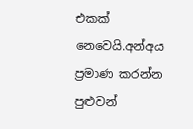එකක් නෙවෙයි.අන්අය ප්‍රමාණ කරන්න පුළුවන්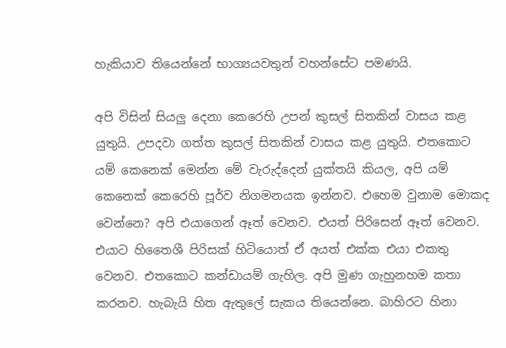හැකියාව තියෙන්නේ භාග්‍යයවතුන් වහන්සේට පමණයි.

අපි විසින් සියලු දෙනා කෙරෙහි උපන් කුසල් සිතකින් වාසය කළ යුතුයි. උපදවා ගත්ත කුසල් සිතකින් වාසය කළ යුතුයි. එතකොට යම් කෙනෙක් මෙන්න මේ වැරුද්දෙන් යුක්තයි කියල, අපි යම් කෙනෙක් කෙරෙහි පූර්ව නිගමනයක ඉන්නව. එහෙම වුනාම මොකද වෙන්නෙ? අපි එයාගෙන් ඈත් වෙනව. එයත් පිරිසෙන් ඈත් වෙනව. එයාට හිතෛශී පිරිසක් හිටියොත් ඒ අයත් එක්ක එයා එකතු වෙනව. එතකොට කන්ඩායම් ගැහිල. අපි මුණ ගැහුනහම කතා කරනව. හැබැයි හිත ඇතුලේ සැකය තියෙන්නෙ. බාහිරට හිනා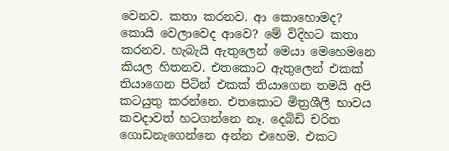වෙනව. කතා කරනව. ආ කොහොමද? කොයි වෙලාවෙද ආවෙ? මේ විදිහට කතා කරනව. හැබැයි ඇතුලෙන් මෙයා මෙහෙමනෙ කියල හිතනව. එතකොට ඇතුලෙන් එකක් තියාගෙන පිටින් එකක් තියාගෙන තමයි අපි කටයුතු කරන්නෙ. එතකොට මිත්‍රශීලී භාවය කවදාවත් හටගන්නෙ නෑ. දෙබිඩි චරිත ගොඩනැගෙන්නෙ අන්න එහෙම. එකට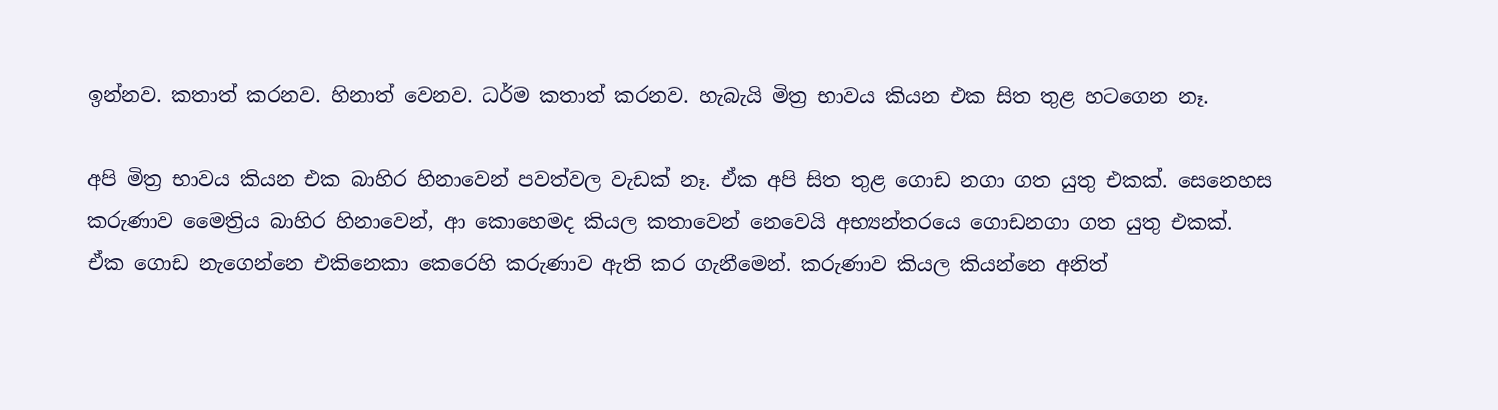ඉන්නව. කතාත් කරනව. හිනාත් වෙනව. ධර්ම කතාත් කරනව. හැබැයි මිත්‍ර භාවය කියන එක සිත තුළ හටගෙන නෑ.

අපි මිත්‍ර භාවය කියන එක බාහිර හිනාවෙන් පවත්වල වැඩක් නෑ. ඒක අපි සිත තුළ ගොඩ නගා ගත යුතු එකක්. සෙනෙහස කරුණාව මෛත්‍රිය බාහිර හිනාවෙන්, ආ කොහෙමද කියල කතාවෙන් නෙවෙයි අභ්‍යන්තරයෙ ගොඩනගා ගත යුතු එකක්. ඒක ගොඩ නැගෙන්නෙ එකිනෙකා කෙරෙහි කරුණාව ඇති කර ගැනීමෙන්. කරුණාව කියල කියන්නෙ අනිත්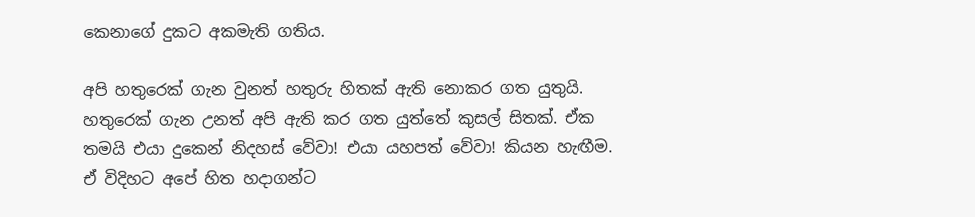කෙනාගේ දුකට අකමැති ගතිය.

අපි හතුරෙක් ගැන වුනත් හතුරු හිතක් ඇති නොකර ගත යුතුයි. හතුරෙක් ගැන උනත් අපි ඇති කර ගත යුත්තේ කුසල් සිතක්. ඒක තමයි එයා දුකෙන් නිදහස් වේවා! එයා යහපත් වේවා! කියන හැඟීම. ඒ විදිහට අපේ හිත හදාගන්ට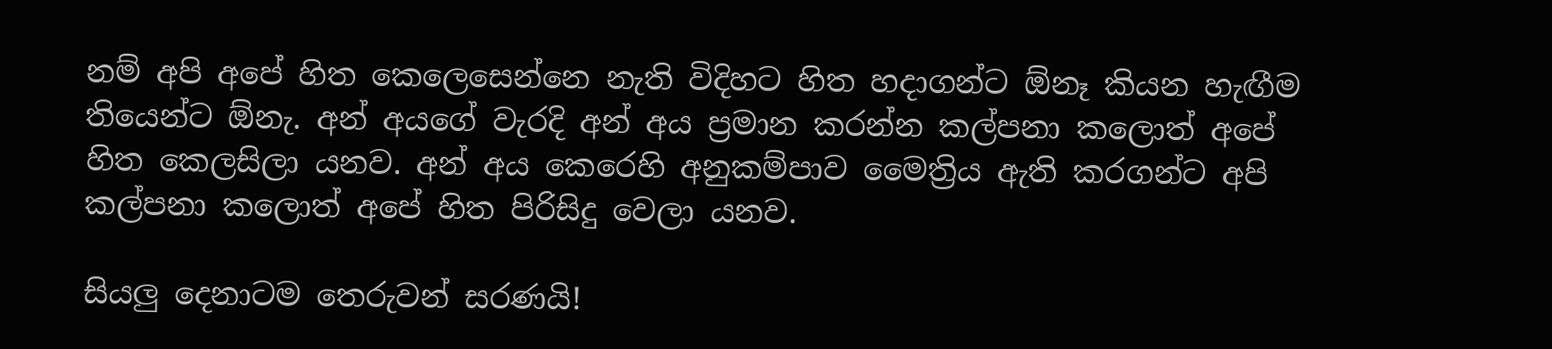නම් අපි අපේ හිත කෙලෙසෙන්නෙ නැති විදිහට හිත හදාගන්ට ඕනෑ කියන හැඟීම තියෙන්ට ඕනැ. අන් අයගේ වැරදි අන් අය ප්‍රමාන කරන්න කල්පනා කලොත් අපේ හිත කෙලසිලා යනව. අන් අය කෙරෙහි අනුකම්පාව මෛත්‍රිය ඇති කරගන්ට අපි කල්පනා කලොත් අපේ හිත පිරිසිදු වෙලා යනව.

සියලු දෙනාටම තෙරුවන් සරණයි!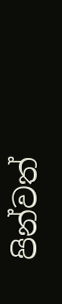පින්වත්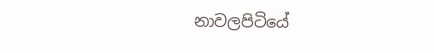නාවලපිටියේ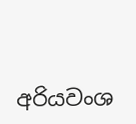අරියවංශ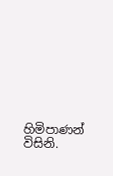හිමිපාණන් විසිනි.